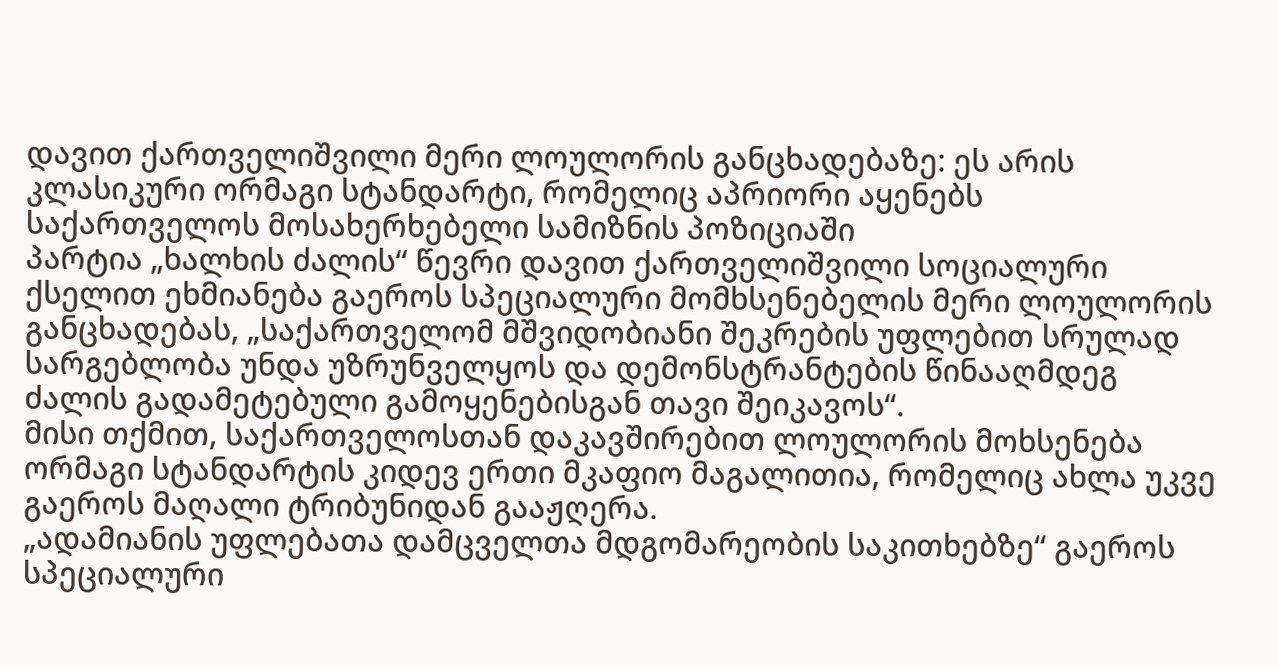დავით ქართველიშვილი მერი ლოულორის განცხადებაზე: ეს არის კლასიკური ორმაგი სტანდარტი, რომელიც აპრიორი აყენებს საქართველოს მოსახერხებელი სამიზნის პოზიციაში
პარტია „ხალხის ძალის“ წევრი დავით ქართველიშვილი სოციალური ქსელით ეხმიანება გაეროს სპეციალური მომხსენებელის მერი ლოულორის განცხადებას, „საქართველომ მშვიდობიანი შეკრების უფლებით სრულად სარგებლობა უნდა უზრუნველყოს და დემონსტრანტების წინააღმდეგ ძალის გადამეტებული გამოყენებისგან თავი შეიკავოს“.
მისი თქმით, საქართველოსთან დაკავშირებით ლოულორის მოხსენება ორმაგი სტანდარტის კიდევ ერთი მკაფიო მაგალითია, რომელიც ახლა უკვე გაეროს მაღალი ტრიბუნიდან გააჟღერა.
„ადამიანის უფლებათა დამცველთა მდგომარეობის საკითხებზე“ გაეროს სპეციალური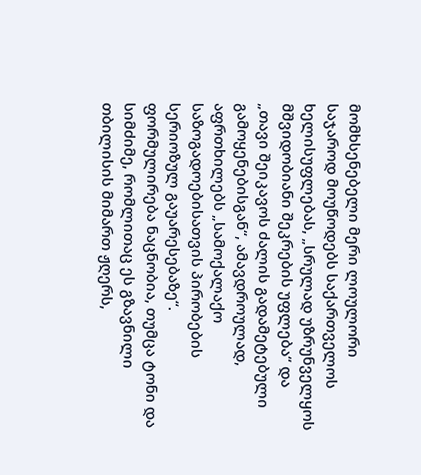მომხსენებელი მერი ლოულორი საჯაროდ მოუწოდებს საქართველოს ხელისუფლებას, „სრულად უზრუნველყოს მშვიდობიანი შეკრების უფლება“ და „თავი შეიკავოს ძალის გადამეტებული გამოყენებისგან“, ამავდროულად, აფრთხილებს „სამოქალაქო საზოგადოებისათვის პირობების სერიოზულ გაუარესებაზე“. ფორმულირება ნაცნობია, თუმცა ტონი და სიმძიმე, რომლითაც ეს გზავნილი თბილისის მიმართ ჟღერს,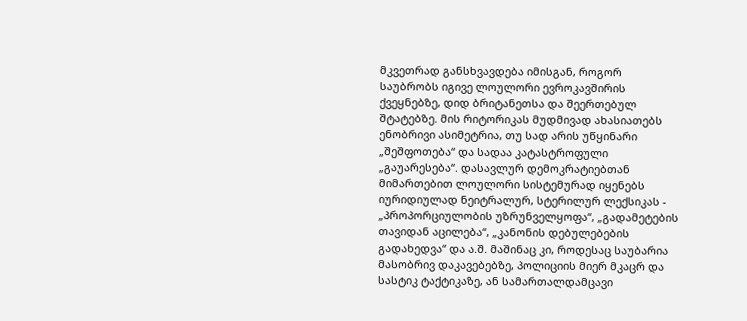მკვეთრად განსხვავდება იმისგან, როგორ საუბრობს იგივე ლოულორი ევროკავშირის ქვეყნებზე, დიდ ბრიტანეთსა და შეერთებულ შტატებზე. მის რიტორიკას მუდმივად ახასიათებს ენობრივი ასიმეტრია, თუ სად არის უწყინარი „შეშფოთება“ და სადაა კატასტროფული „გაუარესება“. დასავლურ დემოკრატიებთან მიმართებით ლოულორი სისტემურად იყენებს იურიდიულად ნეიტრალურ, სტერილურ ლექსიკას - „პროპორციულობის უზრუნველყოფა“, „გადამეტების თავიდან აცილება“, „კანონის დებულებების გადახედვა“ და ა.შ. მაშინაც კი, როდესაც საუბარია მასობრივ დაკავებებზე, პოლიციის მიერ მკაცრ და სასტიკ ტაქტიკაზე, ან სამართალდამცავი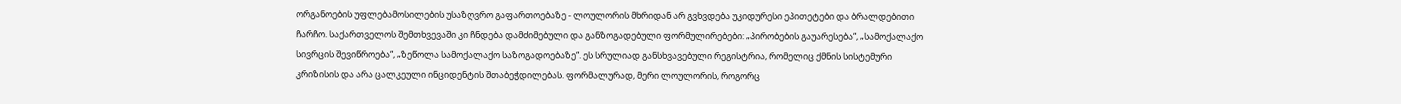ორგანოების უფლებამოსილების უსაზღვრო გაფართოებაზე - ლოულორის მხრიდან არ გვხვდება უკიდურესი ეპითეტები და ბრალდებითი ჩარჩო. საქართველოს შემთხვევაში კი ჩნდება დამძიმებული და განზოგადებული ფორმულირებები: „პირობების გაუარესება“, „სამოქალაქო სივრცის შევიწროება“, „ზეწოლა სამოქალაქო საზოგადოებაზე“. ეს სრულიად განსხვავებული რეგისტრია, რომელიც ქმნის სისტემური კრიზისის და არა ცალკეული ინციდენტის შთაბეჭდილებას. ფორმალურად, მერი ლოულორის, როგორც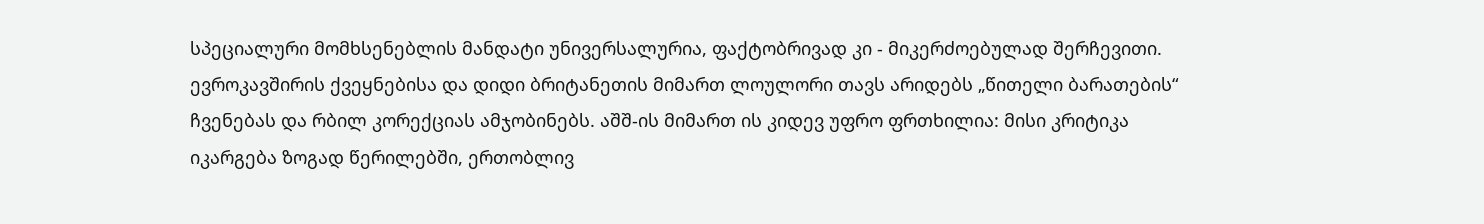სპეციალური მომხსენებლის მანდატი უნივერსალურია, ფაქტობრივად კი - მიკერძოებულად შერჩევითი. ევროკავშირის ქვეყნებისა და დიდი ბრიტანეთის მიმართ ლოულორი თავს არიდებს „წითელი ბარათების“ ჩვენებას და რბილ კორექციას ამჯობინებს. აშშ-ის მიმართ ის კიდევ უფრო ფრთხილია: მისი კრიტიკა იკარგება ზოგად წერილებში, ერთობლივ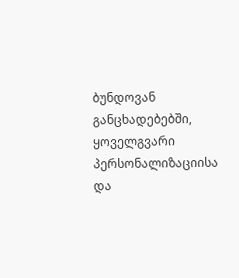ბუნდოვან განცხადებებში, ყოველგვარი პერსონალიზაციისა და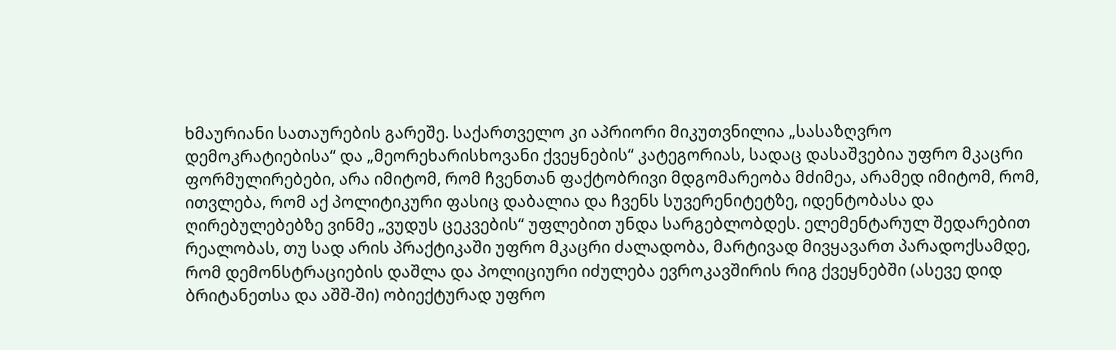ხმაურიანი სათაურების გარეშე. საქართველო კი აპრიორი მიკუთვნილია „სასაზღვრო დემოკრატიებისა“ და „მეორეხარისხოვანი ქვეყნების“ კატეგორიას, სადაც დასაშვებია უფრო მკაცრი ფორმულირებები, არა იმიტომ, რომ ჩვენთან ფაქტობრივი მდგომარეობა მძიმეა, არამედ იმიტომ, რომ, ითვლება, რომ აქ პოლიტიკური ფასიც დაბალია და ჩვენს სუვერენიტეტზე, იდენტობასა და ღირებულებებზე ვინმე „ვუდუს ცეკვების“ უფლებით უნდა სარგებლობდეს. ელემენტარულ შედარებით რეალობას, თუ სად არის პრაქტიკაში უფრო მკაცრი ძალადობა, მარტივად მივყავართ პარადოქსამდე, რომ დემონსტრაციების დაშლა და პოლიციური იძულება ევროკავშირის რიგ ქვეყნებში (ასევე დიდ ბრიტანეთსა და აშშ-ში) ობიექტურად უფრო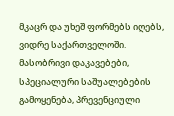მკაცრ და უხეშ ფორმებს იღებს, ვიდრე საქართველოში. მასობრივი დაკავებები, სპეციალური საშუალებების გამოყენება, პრევენციული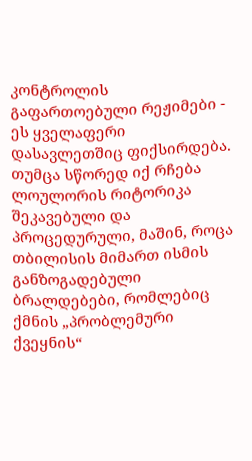კონტროლის გაფართოებული რეჟიმები - ეს ყველაფერი დასავლეთშიც ფიქსირდება. თუმცა სწორედ იქ რჩება ლოულორის რიტორიკა შეკავებული და პროცედურული, მაშინ, როცა თბილისის მიმართ ისმის განზოგადებული ბრალდებები, რომლებიც ქმნის „პრობლემური ქვეყნის“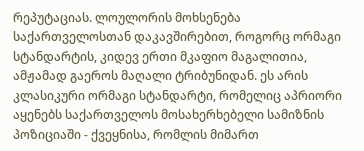რეპუტაციას. ლოულორის მოხსენება საქართველოსთან დაკავშირებით, როგორც ორმაგი სტანდარტის, კიდევ ერთი მკაფიო მაგალითია, ამჟამად გაეროს მაღალი ტრიბუნიდან. ეს არის კლასიკური ორმაგი სტანდარტი, რომელიც აპრიორი აყენებს საქართველოს მოსახერხებელი სამიზნის პოზიციაში - ქვეყნისა, რომლის მიმართ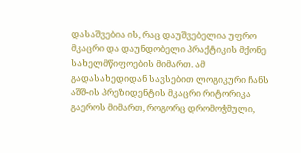დასაშვებია ის, რაც დაუშვებელია უფრო მკაცრი და დაუნდობელი პრაქტიკის მქონე სახელმწიფოების მიმართ. ამ გადასახედიდან სავსებით ლოგიკური ჩანს აშშ-ის პრეზიდენტის მკაცრი რიტორიკა გაეროს მიმართ, როგორც დრომოჭმული,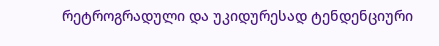რეტროგრადული და უკიდურესად ტენდენციური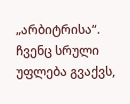„არბიტრისა“. ჩვენც სრული უფლება გვაქვს,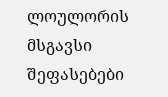ლოულორის მსგავსი შეფასებები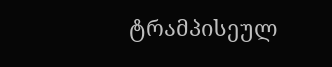ტრამპისეულ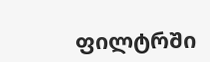ფილტრში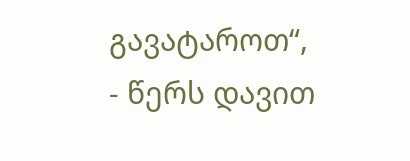გავატაროთ“, - წერს დავით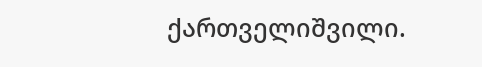ქართველიშვილი.